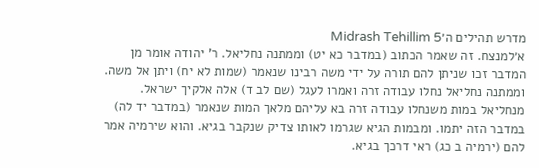מדרש תהילים ה׳Midrash Tehillim 5
א׳למנצח. זה שאמר הכתוב (במדבר כא יט) וממתנה נחליאל. ר' יהודה אומר מן המדבר זכו שניתן להם תורה על ידי משה רבינו שנאמר (שמות לא יח) ויתן אל משה. וממתנה נחליאל נחלו עבודה זרה ואמרו לעגל (שם לב ד) אלה אלקיך ישראל. מנחליאל במות משנחלו עבודה זרה בא עליהם מלאך המות שנאמר (במדבר יד לה) במדבר הזה יתמו. ומבמות הגיא שגרמו לאותו צדיק שנקבר בגיא. והוא שירמיה אמר להם (ירמיה ב כג) ראי דרכך בגיא.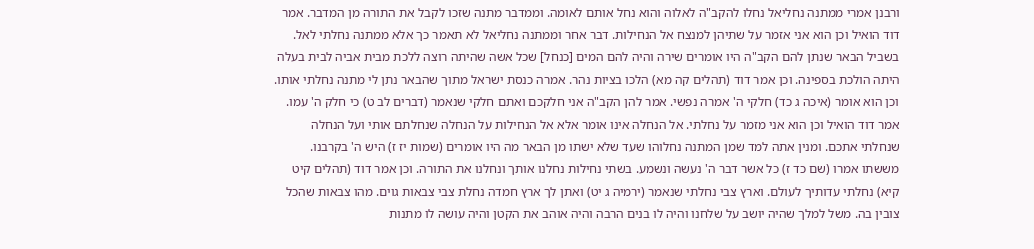ורבנן אמרי ממתנה נחליאל נחלו להקב"ה לאלוה והוא נחל אותם לאומה. וממדבר מתנה שזכו לקבל את התורה מן המדבר. אמר דוד הואיל וכן הוא אני אזמר על שתיהן למנצח אל הנחילות. דבר אחר וממתנה נחליאל לא תאמר כך אלא ממתנה נחלתי לאל. בשביל הבאר שנתן להם הקב"ה היו אומרים שירה והיה להם המים [כנחל] שכל אשה שהיתה רוצה ללכת מבית אביה לבית בעלה היתה הולכת בספינה. וכן אמר דוד (תהלים קה מא) הלכו בציות נהר. אמרה כנסת ישראל מתוך שהבאר נתן לי מתנה נחלתי אותו. וכן הוא אומר (איכה ג כד) חלקי ה' אמרה נפשי. אמר להן הקב"ה אני חלקכם ואתם חלקי שנאמר (דברים לב ט) כי חלק ה' עמו. אמר דוד הואיל וכן הוא אני מזמר על נחלתי. אל הנחלה אינו אומר אלא אל הנחילות על הנחלה שנחלתם אותי ועל הנחלה שנחלתי אתכם. ומנין אתה למד שמן המתנה נחלוהו שעד שלא ישתו מן הבאר מה היו אומרים (שמות יז ז) היש ה' בקרבנו. מששתו אמרו (שם כד ז) כל אשר דבר ה' נעשה ונשמע. בשתי נחילות נחלנו אותך ונחלנו את התורה. וכן אמר דוד (תהלים קיט קיא) נחלתי עדותיך לעולם. וארץ צבי נחלתי שנאמר (ירמיה ג יט) ואתן לך ארץ חמדה נחלת צבי צבאות גוים. מהו צבאות שהכל צובין בה. משל למלך שהיה יושב על שלחנו והיה לו בנים הרבה והיה אוהב את הקטן והיה עושה לו מתנות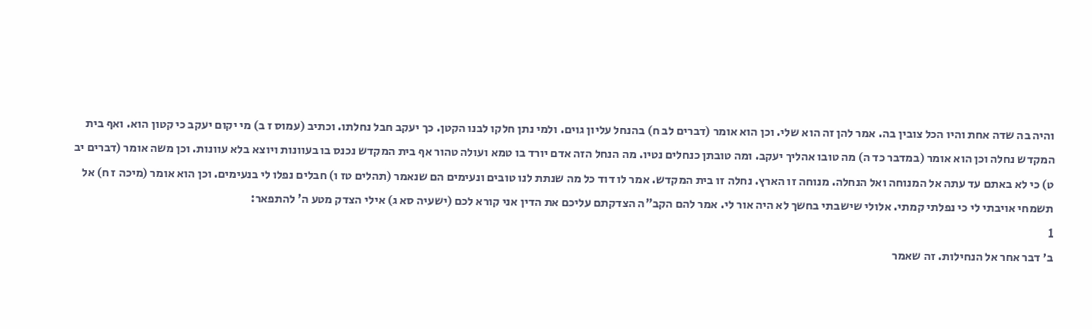והיה בה שדה אחת והיו הכל צובין בה. אמר להן זה הוא שלי. וכן הוא אומר (דברים לב ח) בהנחל עליון גוים. ולמי נתן חלקו לבנו הקטן. כך יעקב חבל נחלתו. וכתיב (עמוס ז ב) מי יקום יעקב כי קטון הוא. ואף בית המקדש נחלה וכן הוא אומר (במדבר כד ה) מה טובו אהליך יעקב. ומה טובתן כנחלים נטיו. מה הנחל הזה אדם יורד בו טמא ועולה טהור אף בית המקדש נכנס בו בעוונות ויוצא בלא עוונות. וכן משה אומר (דברים יב ט) כי לא באתם עד עתה אל המנוחה ואל הנחלה. מנוחה זו הארץ. נחלה זו בית המקדש. אמר לו דוד כל מה שנתת לנו טובים ונעימים הם שנאמר (תהלים טז ו) חבלים נפלו לי בנעימים. וכן הוא אומר (מיכה ז ח) אל תשמחי אויבתי לי כי נפלתי קמתי. אלולי שישבתי בחשך לא היה אור לי. אמר להם הקב"ה הצדקתם עליכם את הדין אני קורא לכם (ישעיה סא ג) אילי הצדק מטע ה' להתפאר:
1
ב׳ דבר אחר אל הנחילות. זה שאמר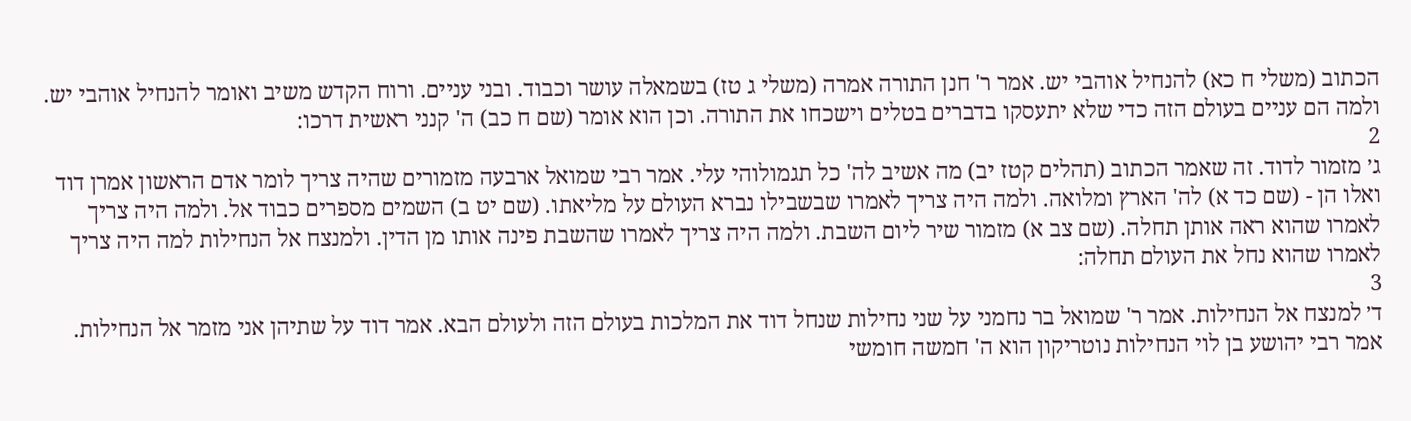הכתוב (משלי ח כא) להנחיל אוהבי יש. אמר ר' חנן התורה אמרה (משלי ג טז) בשמאלה עושר וכבוד. ובני עניים. ורוח הקדש משיב ואומר להנחיל אוהבי יש. ולמה הם עניים בעולם הזה כדי שלא יתעסקו בדברים בטלים וישכחו את התורה. וכן הוא אומר (שם ח כב) ה' קנני ראשית דרכו:
2
ג׳ מזמור לדוד. זה שאמר הכתוב (תהלים קטז יב) מה אשיב לה' כל תגמולוהי עלי. אמר רבי שמואל ארבעה מזמורים שהיה צריך לומר אדם הראשון אמרן דוד ואלו הן - (שם כד א) לה' הארץ ומלואה. ולמה היה צריך לאמרו שבשבילו נברא העולם על מליאתו. (שם יט ב) השמים מספרים כבוד אל. ולמה היה צריך לאמרו שהוא ראה אותן תחלה. (שם צב א) מזמור שיר ליום השבת. ולמה היה צריך לאמרו שהשבת פינה אותו מן הדין. ולמנצח אל הנחילות למה היה צריך לאמרו שהוא נחל את העולם תחלה:
3
ד׳ למנצח אל הנחילות. אמר ר' שמואל בר נחמני על שני נחילות שנחל דוד את המלכות בעולם הזה ולעולם הבא. אמר דוד על שתיהן אני מזמר אל הנחילות. אמר רבי יהושע בן לוי הנחילות נוטריקון הוא ה' חמשה חומשי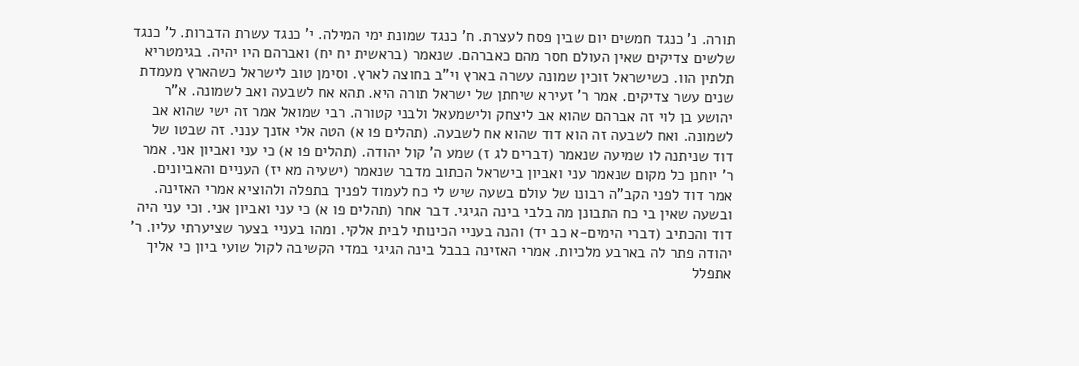תורה. נ' כנגד חמשים יום שבין פסח לעצרת. ח' כנגד שמונת ימי המילה. י' כנגד עשרת הדברות. ל' כנגד שלשים צדיקים שאין העולם חסר מהם כאברהם. שנאמר (בראשית יח יח) ואברהם היו יהיה. בגימטריא תלתין הוו. כשישראל זוכין שמונה עשרה בארץ וי"ב בחוצה לארץ. וסימן טוב לישראל כשהארץ מעמדת שנים עשר צדיקים. אמר ר' זעירא שיחתן של ישראל תורה היא. תהא אח לשבעה ואב לשמונה. א"ר יהושע בן לוי זה אברהם שהוא אב ליצחק ולישמעאל ולבני קטורה. רבי שמואל אמר זה ישי שהוא אב לשמונה. ואח לשבעה זה הוא דוד שהוא אח לשבעה. (תהלים פו א) הטה אלי אזנך ענני. זה שבטו של דוד שניתנה לו שמיעה שנאמר (דברים לג ז) שמע ה' קול יהודה. (תהלים פו א) כי עני ואביון אני. אמר ר' יוחנן כל מקום שנאמר עני ואביון בישראל הכתוב מדבר שנאמר (ישעיה מא יז) העניים והאביונים. אמר דוד לפני הקב"ה רבונו של עולם בשעה שיש לי כח לעמוד לפניך בתפלה ולהוציא אמרי האזינה. ובשעה שאין בי כח התבונן מה בלבי בינה הגיגי. דבר אחר (תהלים פו א) כי עני ואביון אני. וכי עני היה דוד והכתיב (דברי הימים-א כב יד) והנה בעניי הכינותי לבית אלקי. ומהו בעניי בצער שציערתי עליו. ר' יהודה פתר לה בארבע מלכיות. אמרי האזינה בבבל בינה הגיגי במדי הקשיבה לקול שועי ביון כי אליך אתפלל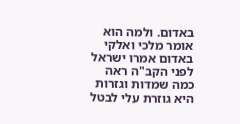באדום. ולמה הוא אומר מלכי ואלקי באדום אמרו ישראל לפני הקב"ה ראה כמה שמדות וגזרות היא גוזרת עלי לבטל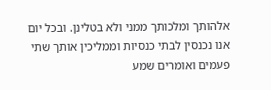אלהותך ומלכותך ממני ולא בטלינן. ובכל יום אנו נכנסין לבתי כנסיות וממליכין אותך שתי פעמים ואומרים שמע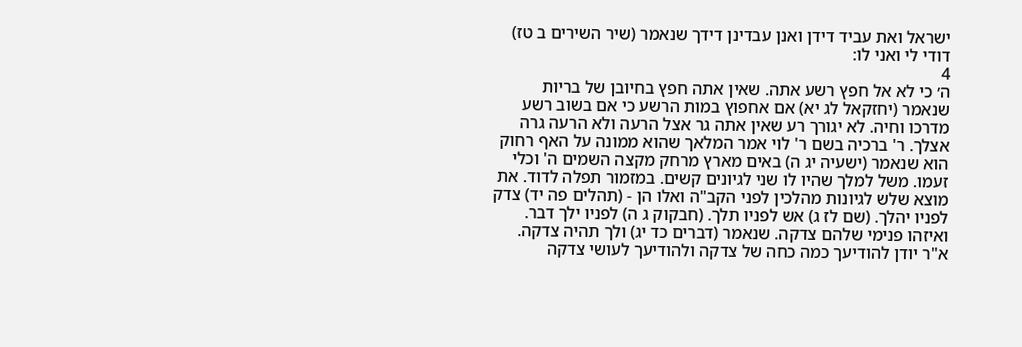ישראל ואת עביד דידן ואנן עבדינן דידך שנאמר (שיר השירים ב טז) דודי לי ואני לו:
4
ה׳ כי לא אל חפץ רשע אתה. שאין אתה חפץ בחיובן של בריות שנאמר (יחזקאל לג יא) אם אחפוץ במות הרשע כי אם בשוב רשע מדרכו וחיה. לא יגורך רע שאין אתה גר אצל הרעה ולא הרעה גרה אצלך. ר' ברכיה בשם ר' לוי אמר המלאך שהוא ממונה על האף רחוק הוא שנאמר (ישעיה יג ה) באים מארץ מרחק מקצה השמים ה' וכלי זעמו. משל למלך שהיו לו שני לגיונים קשים. במזמור תפלה לדוד. את מוצא שלש לגיונות מהלכין לפני הקב"ה ואלו הן - (תהלים פה יד) צדק לפניו יהלך. (שם לז ג) אש לפניו תלך. (חבקוק ג ה) לפניו ילך דבר. ואיזהו פנימי שלהם צדקה. שנאמר (דברים כד יג) ולך תהיה צדקה. א"ר יודן להודיעך כמה כחה של צדקה ולהודיעך לעושי צדקה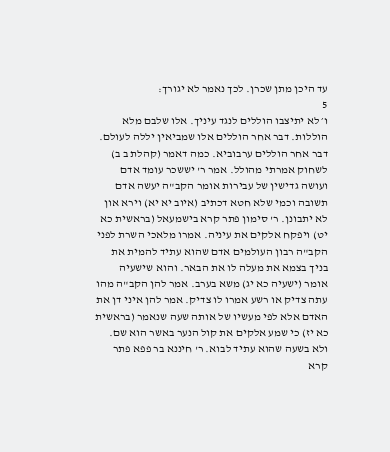עד היכן מתן שכרן. לכך נאמר לא יגורך:
5
ו׳ לא יתיצבו הוללים לנגד עיניך. אלו שלבם מלא הוללות. דבר אחר הוללים אלו שמביאין יללה לעולם. דבר אחר הוללים ערבוביא. כמה דאמר (קהלת ב ב) לשחוק אמרתי מהולל. אמר ר' יששכר עומד אדם ועושה גדישין של עבירות אומר הקב"ה יעשה אדם תשובה וכמי שלא חטא דכתיב (איוב יא יא) וירא און לא יתבונן. ר' סימון פתר קרא בישמעאל (בראשית כא יט) ויפקח אלקים את עיניה. אמרו מלאכי השרת לפני הקב"ה רבון העולמים אדם שהוא עתיד להמית את בניך בצמא את מעלה לו את הבאר. והוא שישעיה אומר (ישעיה כא יג) משא בערב. אמר להן הקב"ה מהו עתה צדיק או רשע אמרו לו צדיק. אמר להן איני דן את האדם אלא לפי מעשיו של אותה שעה שנאמר (בראשית כא יז) כי שמע אלקים את קול הנער באשר הוא שם. ולא בשעה שהוא עתיד לבוא. ר' חיננא בר פפא פתר קרא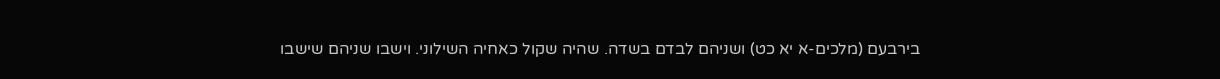בירבעם (מלכים-א יא כט) ושניהם לבדם בשדה. שהיה שקול כאחיה השילוני. וישבו שניהם שישבו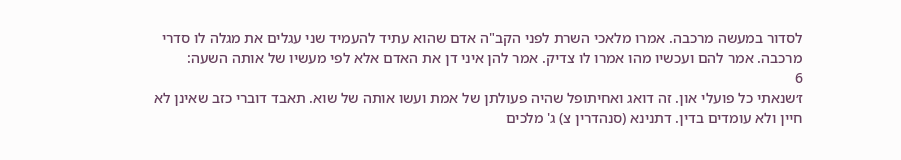לסדור במעשה מרכבה. אמרו מלאכי השרת לפני הקב"ה אדם שהוא עתיד להעמיד שני עגלים את מגלה לו סדרי מרכבה. אמר להם ועכשיו מהו אמרו לו צדיק. אמר להן איני דן את האדם אלא לפי מעשיו של אותה השעה:
6
ז׳שנאתי כל פועלי און. זה דואג ואחיתופל שהיה פעולתן של אמת ועשו אותה של שוא. תאבד דוברי כזב שאינן לא חיין ולא עומדים בדין. דתנינא (סנהדרין צ) ג' מלכים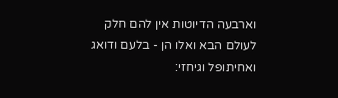וארבעה הדיוטות אין להם חלק לעולם הבא ואלו הן - בלעם ודואג ואחיתופל וגיחזי: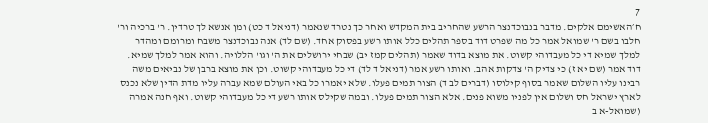7
ח׳האשימם אלקים. מדבר בנבוכדנצר הרשע שהחריב בית המקדש ואחר כך נטרד שנאמר (דניאל ד כט) ומן אנשא לך טרדין. ר' ברכיה ור' חלבו בשם ר' שמואל אמר כל מה שפרט דוד בספר תהלים כלל אותו רשע בפסוק אחד. (שם לד) אנה נבוכדנצר משבח ומרומם ומהדר למלך שמיא די כל מעבדוהי קשוט. את מוצא בדוד שאמר (תהלים קמז יב) שבחי ירושלים את ה' וגו' הללויה. והוא אמר למלך שמיא. דוד אמר (שם יא ז) כי צדיק ה' צדקות אהב. ואותו רשע אמר (דניאל ד לד) די כל מעבדוהי קשוט. וכן את מוצא ברבן של נביאים משה רבינו עליו השלום שאמר בסוף קילוסו (דברים לב ד) הצור תמים פעלו. שלא יאמרו כל באי העולם שמא עברה עליו מדת הדין שלא נכנס לארץ ישראל חס ושלום אין לפניו משוא פנים. אלא הצור תמים פעלו. ובמה שקילס אותו רשע די כל מעבדוהי קשוט. ואף חנה אמרה (שמואל-א ב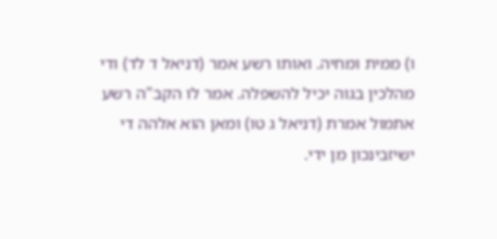ו) ממית ומחיה. ואותו רשע אמר (דניאל ד לד) ודי מהלכין בגוה יכיל להשפלה. אמר לו הקב"ה רשע אתמול אמרת (דניאל ג טו) ומאן הוא אלהה די ישיזבינכון מן ידי.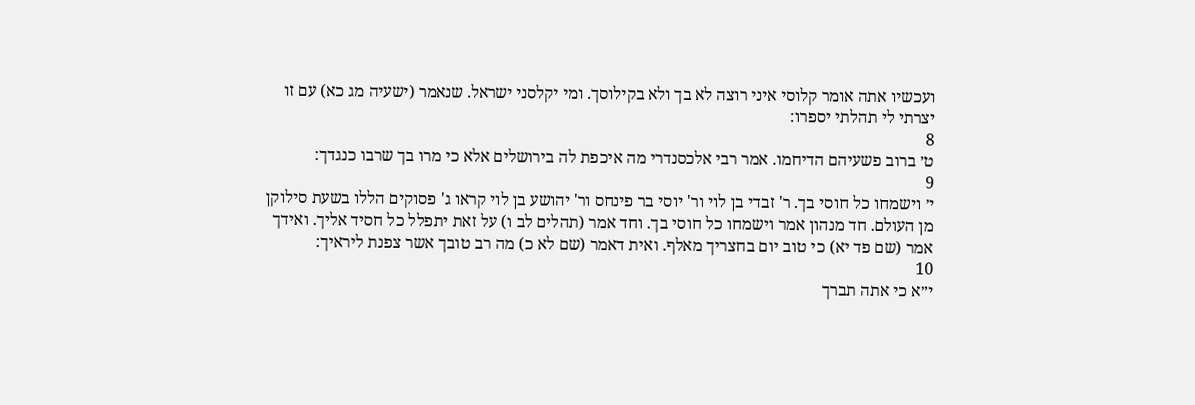ועכשיו אתה אומר קלוסי איני רוצה לא בך ולא בקילוסך. ומי יקלסני ישראל. שנאמר (ישעיה מג כא) עם זו יצרתי לי תהלתי יספרו:
8
ט׳ ברוב פשעיהם הדיחמו. אמר רבי אלכסנדרי מה איכפת לה בירושלים אלא כי מרו בך שרבו כנגדך:
9
י׳ וישמחו כל חוסי בך. ר' זבדי בן לוי ור' יוסי בר פינחס ור' יהושע בן לוי קראו ג' פסוקים הללו בשעת סילוקן מן העולם. חד מנהון אמר וישמחו כל חוסי בך. וחד אמר (תהלים לב ו) על זאת יתפלל כל חסיד אליך. ואידך אמר (שם פד יא) כי טוב יום בחצריך מאלף. ואית דאמר (שם לא כ) מה רב טובך אשר צפנת ליראיך:
10
י״א כי אתה תברך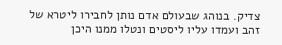צדיק. בנוהג שבעולם אדם נותן לחבירו ליטרא של זהב ועמדו עליו ליסטים ונטלו ממנו היכן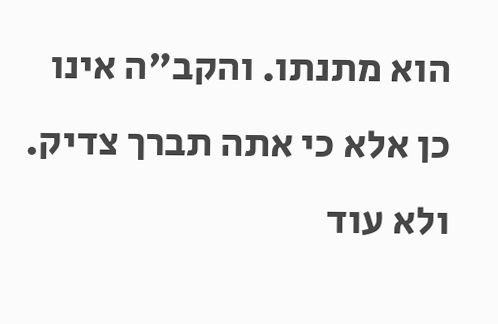הוא מתנתו. והקב"ה אינו כן אלא כי אתה תברך צדיק. ולא עוד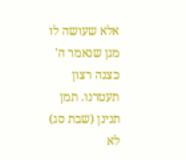אלא שעושה לו מגן שנאמר ה' כצנה רצון תעטרנו. תמן תנינן (שבת סג) לא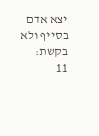יצא אדם בסייף ולא בקשת:
11